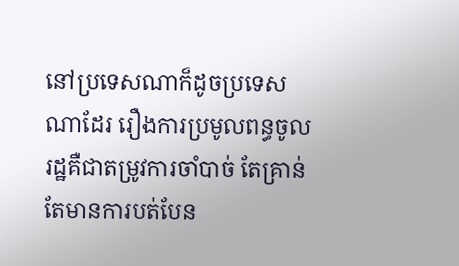នៅប្រទេសណាក៏ដូចប្រទេសណាដែរ រឿងការប្រមូលពន្ធចូលរដ្ឋគឺជាតម្រូវការចាំបាច់ តែគ្រាន់តែមានការបត់បែន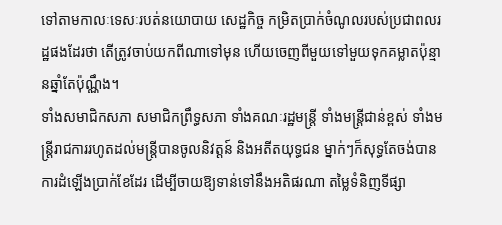ទៅតាមកាលៈទេសៈរបត់នយោបាយ សេដ្ឋកិច្ច កម្រិតប្រាក់ចំណូលរបស់ប្រជាពលរដ្ឋផងដែរថា តើត្រូវចាប់យកពីណាទៅមុន ហើយចេញពីមួយទៅមួយទុកគម្លាតប៉ុន្មានឆ្នាំតែប៉ុណ្ណឹង។
ទាំងសមាជិកសភា សមាជិកព្រឹទ្ធសភា ទាំងគណៈរដ្ឋមន្ត្រី ទាំងមន្ត្រីជាន់ខ្ពស់ ទាំងមន្ត្រីរាជការរហូតដល់មន្ត្រីបានចូលនិវត្តន៍ និងអតីតយុទ្ធជន ម្នាក់ៗក៏សុទ្ធតែចង់បានការដំឡើងប្រាក់ខែដែរ ដើម្បីចាយឱ្យទាន់ទៅនឹងអតិផរណា តម្លៃទំនិញទីផ្សា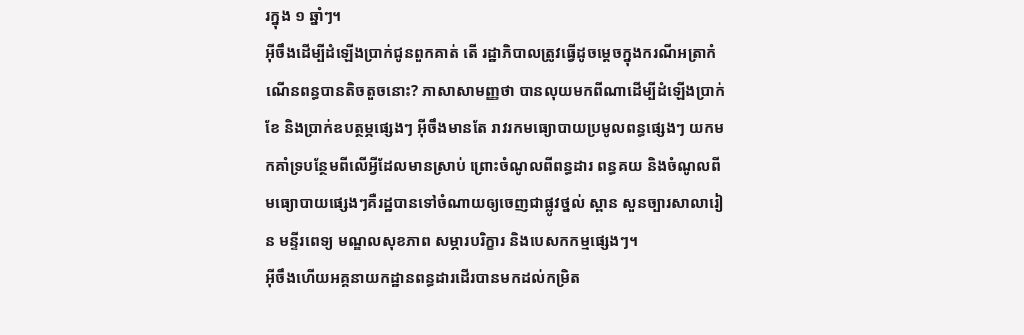រក្នុង ១ ឆ្នាំៗ។
អ៊ីចឹងដើម្បីដំឡើងប្រាក់ជូនពួកគាត់ តើ រដ្ឋាភិបាលត្រូវធ្វើដូចម្តេចក្នុងករណីអត្រាកំណើនពន្ធបានតិចតួចនោះ? ភាសាសាមញ្ញថា បានលុយមកពីណាដើម្បីដំឡើងប្រាក់ខែ និងប្រាក់ឧបត្ថម្ភផ្សេងៗ អ៊ីចឹងមានតែ រាវរកមធ្យោបាយប្រមូលពន្ធផ្សេងៗ យកមកគាំទ្របន្ថែមពីលើអ្វីដែលមានស្រាប់ ព្រោះចំណូលពីពន្ធដារ ពន្ធគយ និងចំណូលពីមធ្យោបាយផ្សេងៗគឺរដ្ឋបានទៅចំណាយឲ្យចេញជាផ្លូវថ្នល់ ស្ពាន សួនច្បារសាលារៀន មន្ទីរពេទ្យ មណ្ឌលសុខភាព សម្ភារបរិក្ខារ និងបេសកកម្មផ្សេងៗ។
អ៊ីចឹងហើយអគ្គនាយកដ្ឋានពន្ធដារដើរបានមកដល់កម្រិត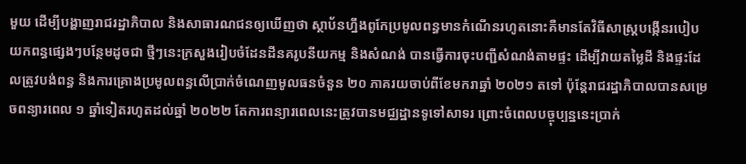មួយ ដើម្បីបង្ហាញរាជរដ្ឋាភិបាល និងសាធារណជនឲ្យឃើញថា ស្ថាប័នហ្នឹងពូកែប្រមូលពន្ធមានកំណើនរហូតនោះគឺមានតែវិធីសាស្ត្របង្កើនរបៀបយកពន្ធផ្សេងៗបន្ថែមដូចជា ថ្មីៗនេះក្រសួងរៀបចំដែនដីនគរូបនីយកម្ម និងសំណង់ បានធ្វើការចុះបញ្ជីសំណង់តាមផ្ទះ ដើម្បីវាយតម្លៃដី និងផ្ទះដែលត្រូវបង់ពន្ធ និងការគ្រោងប្រមូលពន្ធលើប្រាក់ចំណេញមូលធនចំនួន ២០ ភាគរយចាប់ពីខែមករាឆ្នាំ ២០២១ តទៅ ប៉ុន្តែរាជរដ្ឋាភិបាលបានសម្រេចពន្យារពេល ១ ឆ្នាំទៀតរហូតដល់ឆ្នាំ ២០២២ តែការពន្យារពេលនេះត្រូវបានមជ្ឈដ្ឋានទូទៅសាទរ ព្រោះចំពេលបច្ចុប្បន្ននេះប្រាក់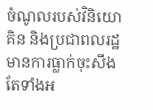ចំណូលរបស់វិនិយោគិន និងប្រជាពលរដ្ឋមានការធ្លាក់ចុះសឹងតែទាំងអ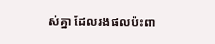ស់គ្នា ដែលរងផលប៉ះពា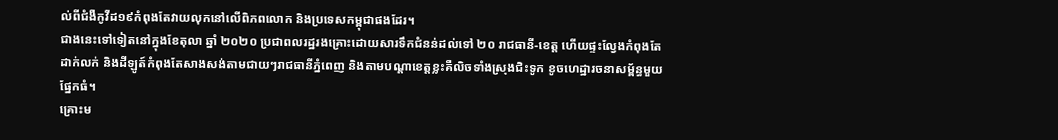ល់ពីជំងឺកូវីដ១៩កំពុងតែវាយលុកនៅលើពិភពលោក និងប្រទេសកម្ពុជាផងដែរ។
ជាងនេះទៅទៀតនៅក្នុងខែតុលា ឆ្នាំ ២០២០ ប្រជាពលរដ្ឋរងគ្រោះដោយសារទឹកជំនន់ដល់ទៅ ២០ រាជធានី-ខេត្ត ហើយផ្ទះល្វែងកំពុងតែដាក់លក់ និងដីឡូត៍កំពុងតែសាងសង់តាមជាយៗរាជធានីភ្នំពេញ និងតាមបណ្តាខេត្តខ្លះគឺលិចទាំងស្រុងជិះទូក ខូចហេដ្ឋារចនាសម្ព័ន្ធមួយផ្នែកធំ។
គ្រោះម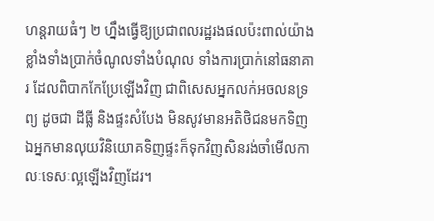ហន្តរាយធំៗ ២ ហ្នឹងធ្វើឱ្យប្រជាពលរដ្ឋរងផលប៉ះពាល់យ៉ាងខ្លាំងទាំងប្រាក់ចំណូលទាំងបំណុល ទាំងការប្រាក់នៅធនាគារ ដែលពិបាកកែប្រែឡើងវិញ ជាពិសេសអ្នកលក់អចលនទ្រព្យ ដូចជា ដីធ្លី និងផ្ទះសំបែង មិនសូវមានអតិថិជនមកទិញ ឯអ្នកមានលុយវិនិយោគទិញផ្ទះក៏ទុកវិញសិនរង់ចាំមើលកាលៈទេសៈល្អឡើងវិញដែរ។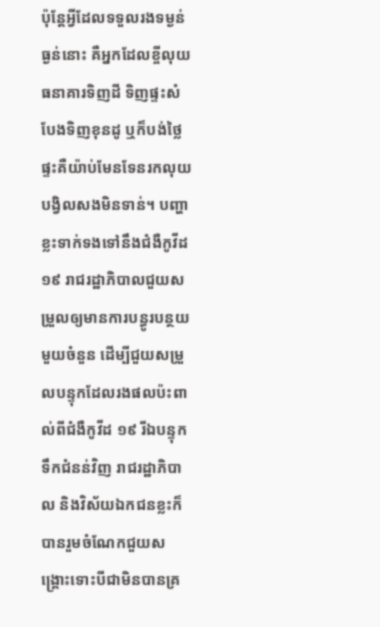ប៉ុន្តែអ្វីដែលទទួលរងទម្ងន់ធ្ងន់នោះ គឺអ្នកដែលខ្ចីលុយធនាគារទិញដី ទិញផ្ទះសំបែងទិញខុនដូ ឬក៏បង់ថ្លៃផ្ទះគឺយ៉ាប់មែនទែនរកលុយបង្វិលសងមិនទាន់។ បញ្ហាខ្លះទាក់ទងទៅនឹងជំងឺកូវីដ ១៩ រាជរដ្ឋាភិបាលជួយសម្រួលឲ្យមានការបន្ធូរបន្ថយមួយចំនួន ដើម្បីជួយសម្រួលបន្ទុកដែលរងផលប៉ះពាល់ពីជំងឺកូវីដ ១៩ រីឯបន្ទុកទឹកជំនន់វិញ រាជរដ្ឋាភិបាល និងវិស័យឯកជនខ្លះក៏បានរួមចំណែកជួយសង្គ្រោះទោះបីជាមិនបានគ្រ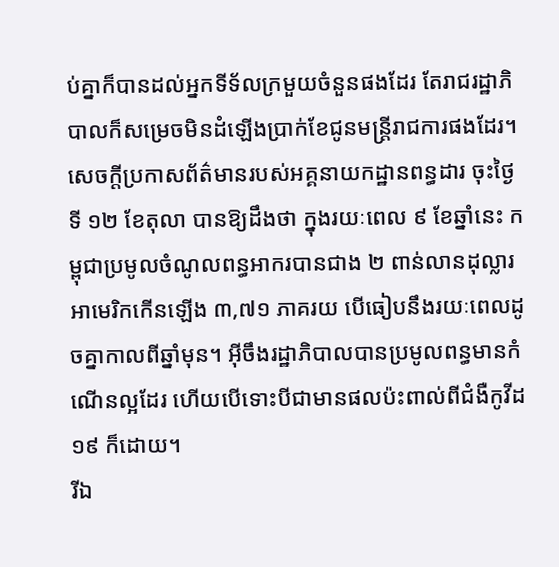ប់គ្នាក៏បានដល់អ្នកទីទ័លក្រមួយចំនួនផងដែរ តែរាជរដ្ឋាភិបាលក៏សម្រេចមិនដំឡើងប្រាក់ខែជូនមន្ត្រីរាជការផងដែរ។
សេចក្តីប្រកាសព័ត៌មានរបស់អគ្គនាយកដ្ឋានពន្ធដារ ចុះថ្ងៃទី ១២ ខែតុលា បានឱ្យដឹងថា ក្នុងរយៈពេល ៩ ខែឆ្នាំនេះ កម្ពុជាប្រមូលចំណូលពន្ធអាករបានជាង ២ ពាន់លានដុល្លារអាមេរិកកើនឡើង ៣,៧១ ភាគរយ បើធៀបនឹងរយៈពេលដូចគ្នាកាលពីឆ្នាំមុន។ អ៊ីចឹងរដ្ឋាភិបាលបានប្រមូលពន្ធមានកំណើនល្អដែរ ហើយបើទោះបីជាមានផលប៉ះពាល់ពីជំងឺកូវីដ១៩ ក៏ដោយ។
រីឯ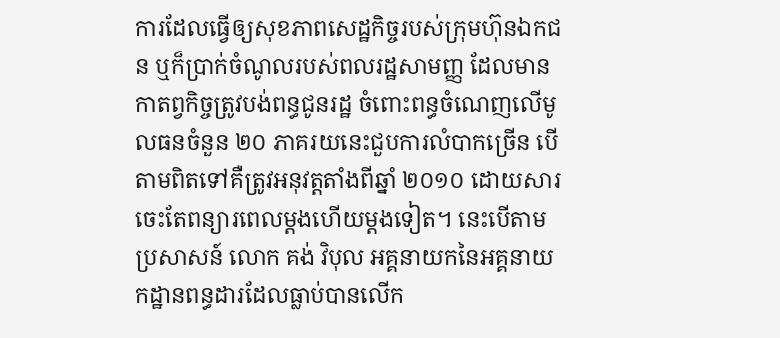ការដែលធ្វើឲ្យសុខភាពសេដ្ឋកិច្ចរបស់ក្រុមហ៊ុនឯកជន ឬក៏ប្រាក់ចំណូលរបស់ពលរដ្ឋសាមញ្ញ ដែលមានកាតព្វកិច្ចត្រូវបង់ពន្ធជូនរដ្ឋ ចំពោះពន្ធចំណេញលើមូលធនចំនួន ២០ ភាគរយនេះជួបការលំបាកច្រើន បើតាមពិតទៅគឺត្រូវអនុវត្តតាំងពីឆ្នាំ ២០១០ ដោយសារចេះតែពន្យារពេលម្តងហើយម្តងទៀត។ នេះបើតាមប្រសាសន៍ លោក គង់ វិបុល អគ្គនាយកនៃអគ្គនាយកដ្ឋានពន្ធដារដែលធ្លាប់បានលើក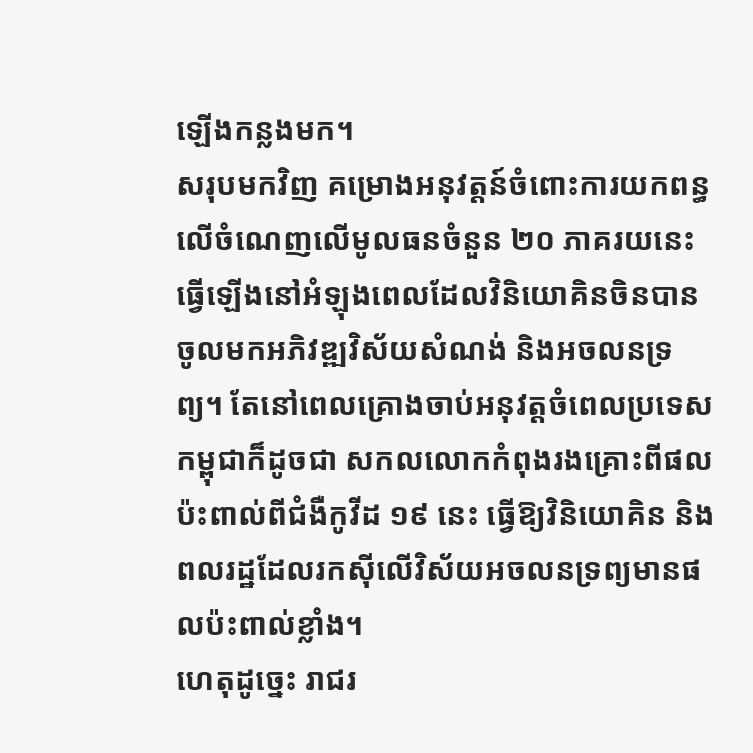ឡើងកន្លងមក។
សរុបមកវិញ គម្រោងអនុវត្តន៍ចំពោះការយកពន្ធលើចំណេញលើមូលធនចំនួន ២០ ភាគរយនេះធ្វើឡើងនៅអំឡុងពេលដែលវិនិយោគិនចិនបានចូលមកអភិវឌ្ឍវិស័យសំណង់ និងអចលនទ្រព្យ។ តែនៅពេលគ្រោងចាប់អនុវត្តចំពេលប្រទេសកម្ពុជាក៏ដូចជា សកលលោកកំពុងរងគ្រោះពីផលប៉ះពាល់ពីជំងឺកូវីដ ១៩ នេះ ធ្វើឱ្យវិនិយោគិន និងពលរដ្ឋដែលរកស៊ីលើវិស័យអចលនទ្រព្យមានផលប៉ះពាល់ខ្លាំង។
ហេតុដូច្នេះ រាជរ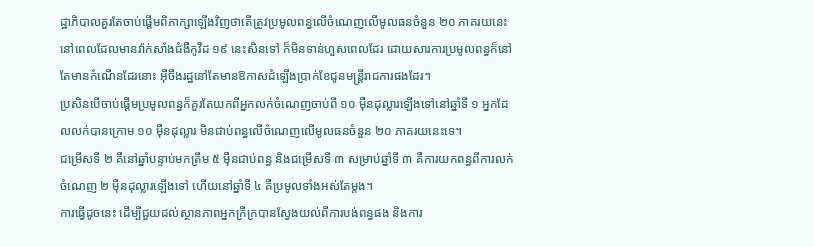ដ្ឋាភិបាលគួរតែចាប់ផ្តើមពិភាក្សាឡើងវិញថាតើត្រូវប្រមូលពន្ធលើចំណេញលើមូលធនចំនួន ២០ ភាគរយនេះនៅពេលដែលមានវ៉ាក់សាំងជំងឺកូវីដ ១៩ នេះសិនទៅ ក៏មិនទាន់ហួសពេលដែរ ដោយសារការប្រមូលពន្ធក៏នៅតែមានកំណើនដែរនោះ អ៊ីចឹងរដ្ឋនៅតែមានឱកាសដំឡើងប្រាក់ខែជូនមន្ត្រីរាជការផងដែរ។
ប្រសិនបើចាប់ផ្តើមប្រមូលពន្ធក៏គួរតែយកពីអ្នកលក់ចំណេញចាប់ពី ១០ ម៉ឺនដុល្លារឡើងទៅនៅឆ្នាំទី ១ អ្នកដែលលក់បានក្រោម ១០ ម៉ឺនដុល្លារ មិនជាប់ពន្ធលើចំណេញលើមូលធនចំនួន ២០ ភាគរយនេះទេ។
ជម្រើសទី ២ គឺនៅឆ្នាំបន្ទាប់មកត្រឹម ៥ ម៉ឺនជាប់ពន្ធ និងជម្រើសទី ៣ សម្រាប់ឆ្នាំទី ៣ គឺការយកពន្ធពីការលក់ចំណេញ ២ ម៉ឺនដុល្លារឡើងទៅ ហើយនៅឆ្នាំទី ៤ គឺប្រមូលទាំងអស់តែម្តង។
ការធ្វើដូចនេះ ដើម្បីជួយដល់ស្ថានភាពអ្នកក្រីក្របានស្វែងយល់ពីការបង់ពន្ធផង និងការ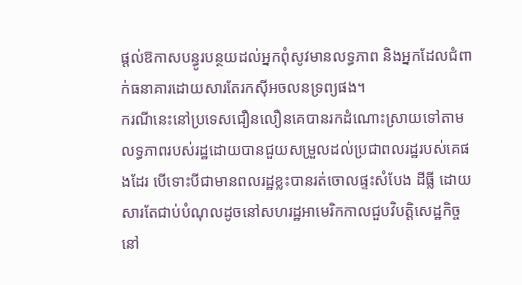ផ្តល់ឱកាសបន្ធូរបន្ថយដល់អ្នកពុំសូវមានលទ្ធភាព និងអ្នកដែលជំពាក់ធនាគារដោយសារតែរកស៊ីអចលនទ្រព្យផង។
ករណីនេះនៅប្រទេសជឿនលឿនគេបានរកដំណោះស្រាយទៅតាមលទ្ធភាពរបស់រដ្ឋដោយបានជួយសម្រួលដល់ប្រជាពលរដ្ឋរបស់គេផងដែរ បើទោះបីជាមានពលរដ្ឋខ្លះបានរត់ចោលផ្ទះសំបែង ដីធ្លី ដោយសារតែជាប់បំណុលដូចនៅសហរដ្ឋអាមេរិកកាលជួបវិបត្តិសេដ្ឋកិច្ចនៅ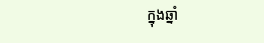ក្នុងឆ្នាំ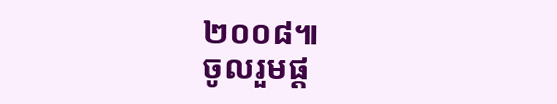២០០៨៕
ចូលរួមផ្ត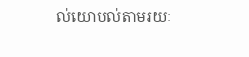ល់យោបល់តាមរយៈ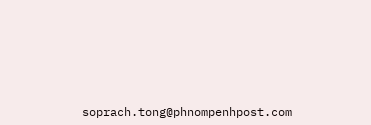soprach.tong@phnompenhpost.com